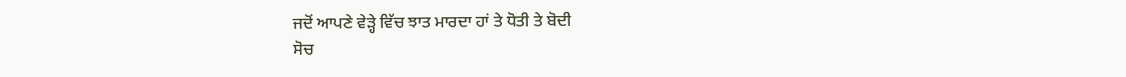ਜਦੋਂ ਆਪਣੇ ਵੇੜ੍ਹੇ ਵਿੱਚ ਝਾਤ ਮਾਰਦਾ ਹਾਂ ਤੇ ਧੋਤੀ ਤੇ ਬੋਦੀ
ਸੋਚ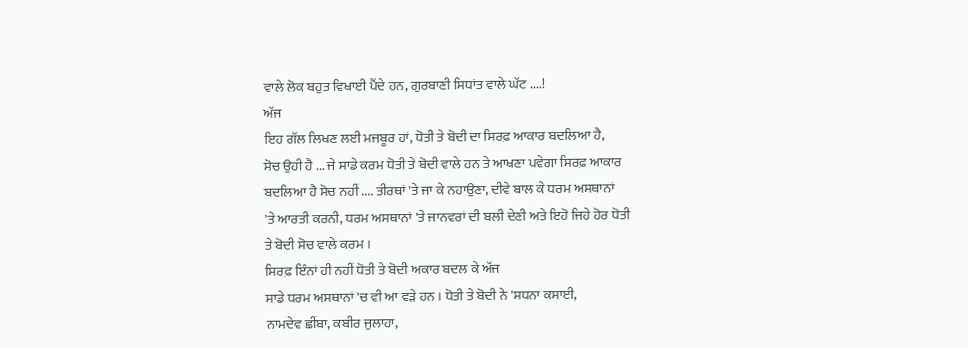ਵਾਲੇ ਲੋਕ ਬਹੁਤ ਵਿਖਾਈ ਪੈਂਦੇ ਹਨ, ਗੁਰਬਾਣੀ ਸਿਧਾਂਤ ਵਾਲੇ ਘੱਟ ....!
ਅੱਜ
ਇਹ ਗੱਲ ਲਿਖਣ ਲਈ ਮਜਬੂਰ ਹਾਂ, ਧੋਤੀ ਤੇ ਬੋਦੀ ਦਾ ਸਿਰਫ਼ ਆਕਾਰ ਬਦਲਿਆ ਹੈ,
ਸੋਚ ਉਹੀ ਹੈ ... ਜੇ ਸਾਡੇ ਕਰਮ ਧੋਤੀ ਤੇ ਬੋਦੀ ਵਾਲੇ ਹਨ ਤੇ ਆਖਣਾ ਪਵੇਗਾ ਸਿਰਫ਼ ਆਕਾਰ
ਬਦਲਿਆ ਹੈ ਸੋਚ ਨਹੀਂ .... ਤੀਰਥਾਂ 'ਤੇ ਜਾ ਕੇ ਨਹਾਉਣਾ, ਦੀਵੇ ਬਾਲ ਕੇ ਧਰਮ ਅਸਥਾਨਾਂ
'ਤੇ ਆਰਤੀ ਕਰਨੀ, ਧਰਮ ਅਸਥਾਨਾਂ 'ਤੇ ਜਾਨਵਰਾਂ ਦੀ ਬਲੀ ਦੇਣੀ ਅਤੇ ਇਹੋ ਜਿਹੇ ਹੋਰ ਧੋਤੀ
ਤੇ ਬੋਦੀ ਸੋਚ ਵਾਲੇ ਕਰਮ ।
ਸਿਰਫ਼ ਇੰਨਾਂ ਹੀ ਨਹੀਂ ਧੋਤੀ ਤੇ ਬੋਦੀ ਅਕਾਰ ਬਦਲ ਕੇ ਅੱਜ
ਸਾਡੇ ਧਰਮ ਅਸਥਾਨਾਂ 'ਚ ਵੀ ਆ ਵੜੇ ਹਨ । ਧੋਤੀ ਤੇ ਬੋਦੀ ਨੇ 'ਸਧਨਾ ਕਸਾਈ,
ਨਾਮਦੇਵ ਛੀਂਬਾ, ਕਬੀਰ ਜੁਲਾਹਾ,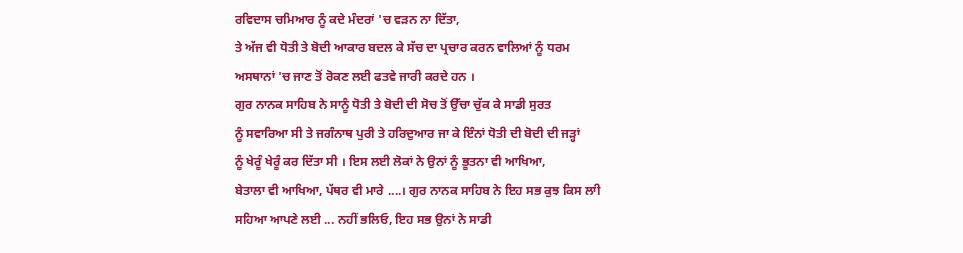ਰਵਿਦਾਸ ਚਮਿਆਰ ਨੂੰ ਕਦੇ ਮੰਦਰਾਂ 'ਚ ਵੜਨ ਨਾ ਦਿੱਤਾ,
ਤੇ ਅੱਜ ਵੀ ਧੋਤੀ ਤੇ ਬੋਦੀ ਆਕਾਰ ਬਦਲ ਕੇ ਸੱਚ ਦਾ ਪ੍ਰਚਾਰ ਕਰਨ ਵਾਲਿਆਂ ਨੂੰ ਧਰਮ
ਅਸਥਾਨਾਂ 'ਚ ਜਾਣ ਤੋਂ ਰੋਕਣ ਲਈ ਫਤਵੇ ਜਾਰੀ ਕਰਦੇ ਹਨ ।
ਗੁਰ ਨਾਨਕ ਸਾਹਿਬ ਨੇ ਸਾਨੂੰ ਧੋਤੀ ਤੇ ਬੋਦੀ ਦੀ ਸੋਚ ਤੋਂ ਉੱਚਾ ਚੁੱਕ ਕੇ ਸਾਡੀ ਸੁਰਤ
ਨੂੰ ਸਵਾਰਿਆ ਸੀ ਤੇ ਜਗੰਨਾਥ ਪੁਰੀ ਤੇ ਹਰਿਦੁਆਰ ਜਾ ਕੇ ਇੰਨਾਂ ਧੋਤੀ ਦੀ ਬੋਦੀ ਦੀ ਜੜ੍ਹਾਂ
ਨੂੰ ਖੇਰੂੰ ਖੇਰੂੰ ਕਰ ਦਿੱਤਾ ਸੀ । ਇਸ ਲਈ ਲੋਕਾਂ ਨੇ ਉਨਾਂ ਨੂੰ ਭੂਤਨਾ ਵੀ ਆਖਿਆ,
ਬੇਤਾਲਾ ਵੀ ਆਖਿਆ, ਪੱਥਰ ਵੀ ਮਾਰੇ ....। ਗੁਰ ਨਾਨਕ ਸਾਹਿਬ ਨੇ ਇਹ ਸਭ ਕੁਝ ਕਿਸ ਲਾੀ
ਸਹਿਆ ਆਪਣੇ ਲਈ ... ਨਹੀਂ ਭਲਿਓ, ਇਹ ਸਭ ਉਨਾਂ ਨੇ ਸਾਡੀ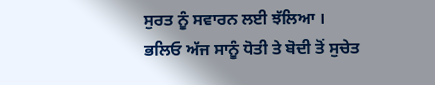ਸੁਰਤ ਨੂੰ ਸਵਾਰਨ ਲਈ ਝੱਲਿਆ ।
ਭਲਿਓ ਅੱਜ ਸਾਨੂੰ ਧੋਤੀ ਤੇ ਬੋਦੀ ਤੋਂ ਸੁਚੇਤ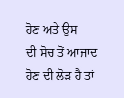ਹੋਣ ਅਤੇ ਉਸ
ਦੀ ਸੋਚ ਤੋਂ ਆਜਾਦ ਹੋਣ ਦੀ ਲੋੜ ਹੈ ਤਾਂ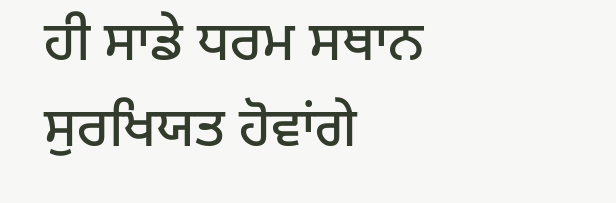ਹੀ ਸਾਡੇ ਧਰਮ ਸਥਾਨ ਸੁਰਖਿਯਤ ਹੋਵਾਂਗੇ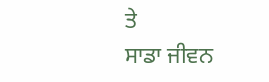ਤੇ
ਸਾਡਾ ਜੀਵਨ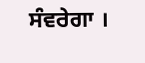ਸੰਵਰੇਗਾ ।